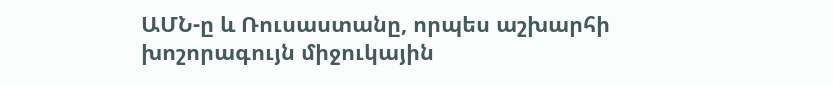ԱՄՆ-ը և Ռուսաստանը, որպես աշխարհի խոշորագույն միջուկային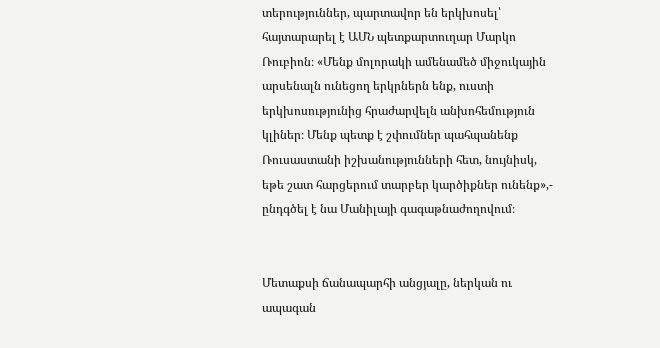տերություններ, պարտավոր են երկխոսել՝ հայտարարել է ԱՄՆ պետքարտուղար Մարկո Ռուբիոն։ «Մենք մոլորակի ամենամեծ միջուկային արսենալն ունեցող երկրներն ենք, ուստի երկխոսությունից հրաժարվելն անխոհեմություն կլիներ։ Մենք պետք է շփումներ պահպանենք Ռուսաստանի իշխանությունների հետ, նույնիսկ, եթե շատ հարցերում տարբեր կարծիքներ ունենք»,- ընդգծել է նա Մանիլայի գագաթնաժողովում։


Մետաքսի ճանապարհի անցյալը, ներկան ու ապագան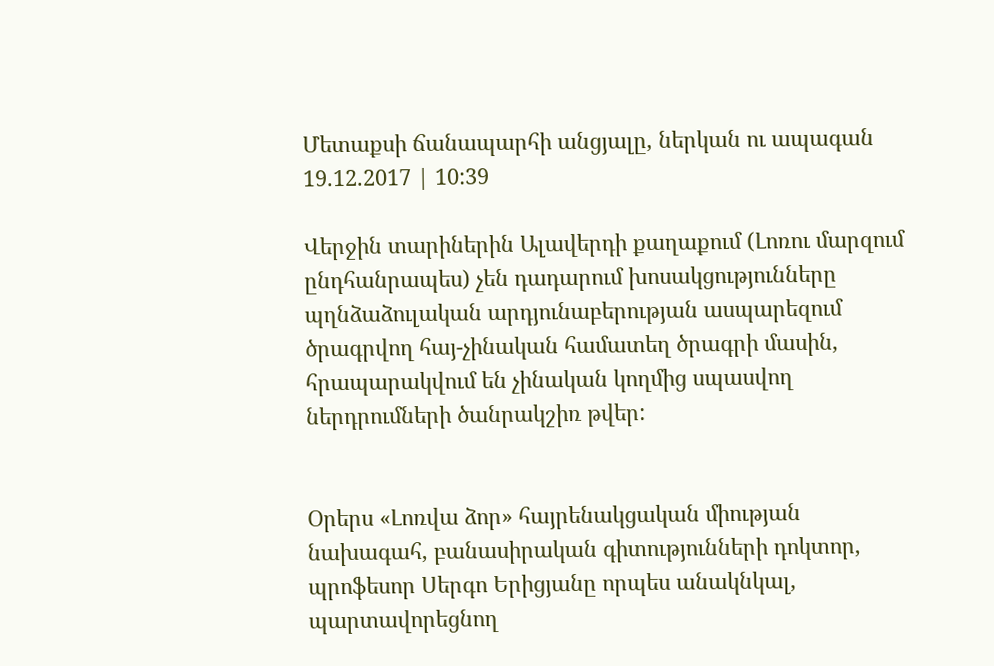Մետաքսի ճանապարհի անցյալը, ներկան ու ապագան
19.12.2017 | 10:39

Վերջին տարիներին Ալավերդի քաղաքում (Լոռու մարզում ընդհանրապես) չեն դադարում խոսակցությունները պղնձաձուլական արդյունաբերության ասպարեզում ծրագրվող հայ-չինական համատեղ ծրագրի մասին, հրապարակվում են չինական կողմից սպասվող ներդրումների ծանրակշիռ թվեր:


Օրերս «Լոռվա ձոր» հայրենակցական միության նախագահ, բանասիրական գիտությունների դոկտոր, պրոֆեսոր Սերգո Երիցյանը որպես անակնկալ, պարտավորեցնող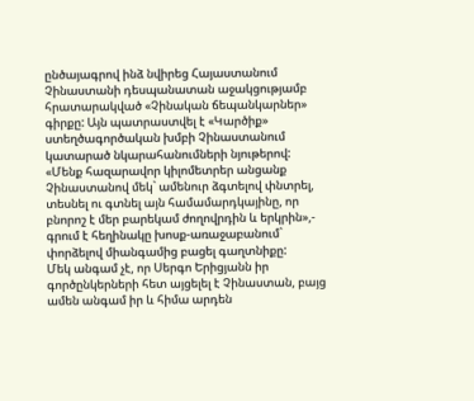ընծայագրով ինձ նվիրեց Հայաստանում Չինաստանի դեսպանատան աջակցությամբ հրատարակված «Չինական ճեպանկարներ» գիրքը: Այն պատրաստվել է «Կարծիք» ստեղծագործական խմբի Չինաստանում կատարած նկարահանումների նյութերով:
«Մենք հազարավոր կիլոմետրեր անցանք Չինաստանով մեկ` ամենուր ձգտելով փնտրել, տեսնել ու գտնել այն համամարդկայինը, որ բնորոշ է մեր բարեկամ ժողովրդին և երկրին»,- գրում է հեղինակը խոսք-առաջաբանում` փորձելով միանգամից բացել գաղտնիքը:
Մեկ անգամ չէ, որ Սերգո Երիցյանն իր գործընկերների հետ այցելել է Չինաստան, բայց ամեն անգամ իր և հիմա արդեն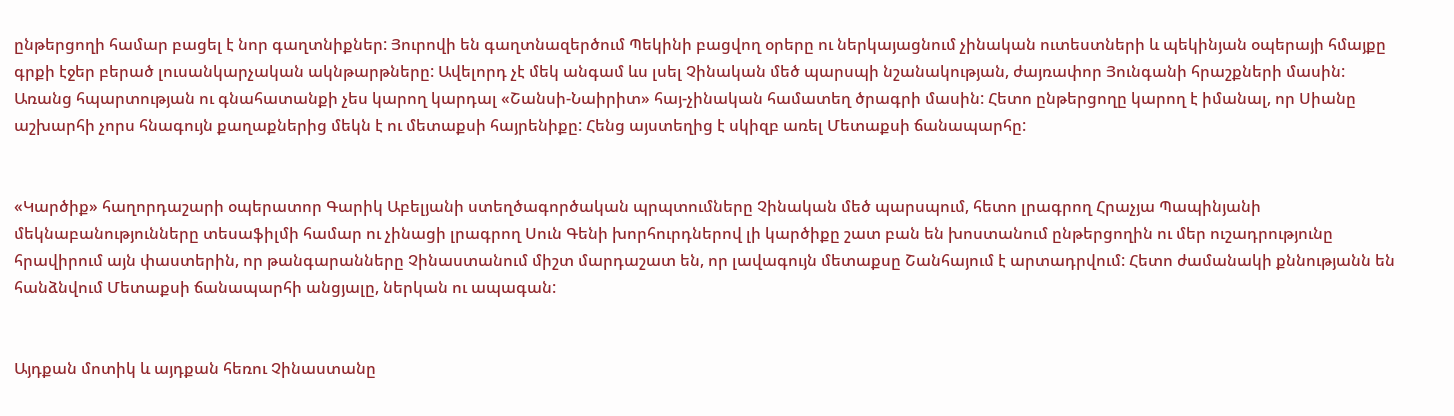ընթերցողի համար բացել է նոր գաղտնիքներ: Յուրովի են գաղտնազերծում Պեկինի բացվող օրերը ու ներկայացնում չինական ուտեստների և պեկինյան օպերայի հմայքը գրքի էջեր բերած լուսանկարչական ակնթարթները: Ավելորդ չէ մեկ անգամ ևս լսել Չինական մեծ պարսպի նշանակության, ժայռափոր Յունգանի հրաշքների մասին:
Առանց հպարտության ու գնահատանքի չես կարող կարդալ «Շանսի-Նաիրիտ» հայ-չինական համատեղ ծրագրի մասին: Հետո ընթերցողը կարող է իմանալ, որ Սիանը աշխարհի չորս հնագույն քաղաքներից մեկն է ու մետաքսի հայրենիքը: Հենց այստեղից է սկիզբ առել Մետաքսի ճանապարհը:


«Կարծիք» հաղորդաշարի օպերատոր Գարիկ Աբելյանի ստեղծագործական պրպտումները Չինական մեծ պարսպում, հետո լրագրող Հրաչյա Պապինյանի մեկնաբանությունները տեսաֆիլմի համար ու չինացի լրագրող Սուն Գենի խորհուրդներով լի կարծիքը շատ բան են խոստանում ընթերցողին ու մեր ուշադրությունը հրավիրում այն փաստերին, որ թանգարանները Չինաստանում միշտ մարդաշատ են, որ լավագույն մետաքսը Շանհայում է արտադրվում: Հետո ժամանակի քննությանն են հանձնվում Մետաքսի ճանապարհի անցյալը, ներկան ու ապագան:


Այդքան մոտիկ և այդքան հեռու Չինաստանը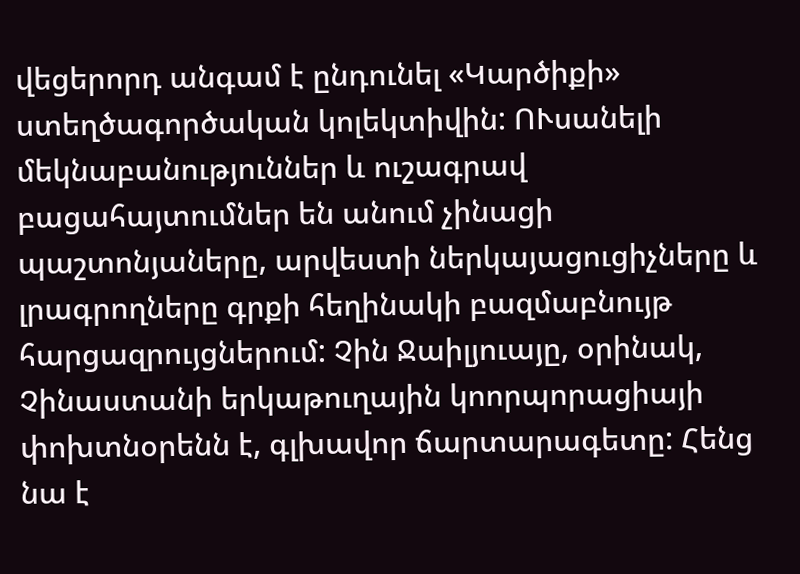վեցերորդ անգամ է ընդունել «Կարծիքի» ստեղծագործական կոլեկտիվին: ՈՒսանելի մեկնաբանություններ և ուշագրավ բացահայտումներ են անում չինացի պաշտոնյաները, արվեստի ներկայացուցիչները և լրագրողները գրքի հեղինակի բազմաբնույթ հարցազրույցներում: Չին Ջաիլյուայը, օրինակ, Չինաստանի երկաթուղային կոորպորացիայի փոխտնօրենն է, գլխավոր ճարտարագետը: Հենց նա է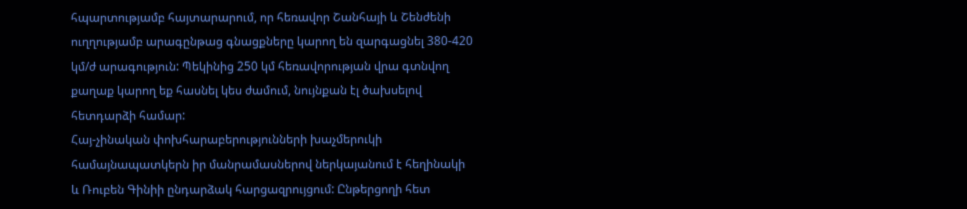հպարտությամբ հայտարարում, որ հեռավոր Շանհայի և Շենժենի ուղղությամբ արագընթաց գնացքները կարող են զարգացնել 380-420 կմ/ժ արագություն: Պեկինից 250 կմ հեռավորության վրա գտնվող քաղաք կարող եք հասնել կես ժամում, նույնքան էլ ծախսելով հետդարձի համար:
Հայ-չինական փոխհարաբերությունների խաչմերուկի համայնապատկերն իր մանրամասներով ներկայանում է հեղինակի և Ռուբեն Գինիի ընդարձակ հարցազրույցում: Ընթերցողի հետ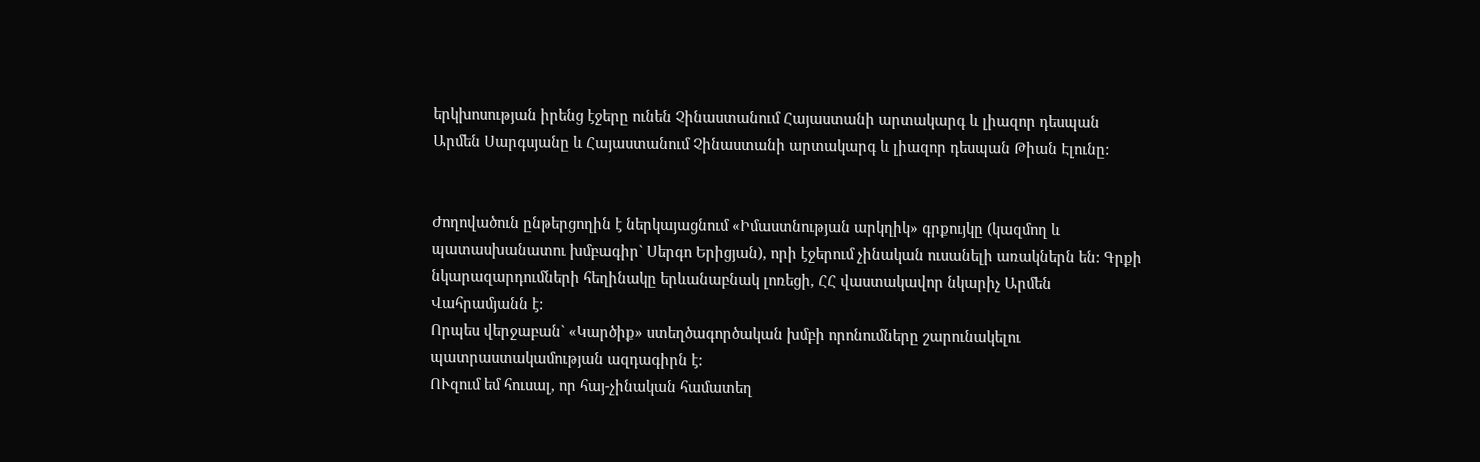երկխոսության իրենց էջերը ունեն Չինաստանում Հայաստանի արտակարգ և լիազոր դեսպան Արմեն Սարգսյանը և Հայաստանում Չինաստանի արտակարգ և լիազոր դեսպան Թիան Էլունը:


Ժողովածուն ընթերցողին է ներկայացնում «Իմաստնության արկղիկ» գրքույկը (կազմող և պատասխանատու խմբագիր` Սերգո Երիցյան), որի էջերում չինական ուսանելի առակներն են: Գրքի նկարազարդումների հեղինակը երևանաբնակ լոռեցի, ՀՀ վաստակավոր նկարիչ Արմեն Վահրամյանն է:
Որպես վերջաբան` «Կարծիք» ստեղծագործական խմբի որոնումները շարունակելու պատրաստակամության ազդագիրն է:
ՈՒզում եմ հուսալ, որ հայ-չինական համատեղ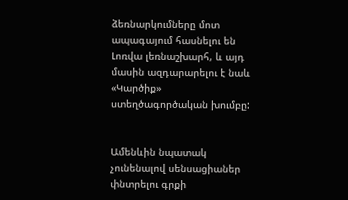ձեռնարկումները մոտ ապագայում հասնելու են Լոռվա լեռնաշխարհ, և այդ մասին ազդարարելու է նաև «Կարծիք» ստեղծագործական խումբը:


Ամենևին նպատակ չունենալով սենսացիաներ փնտրելու գրքի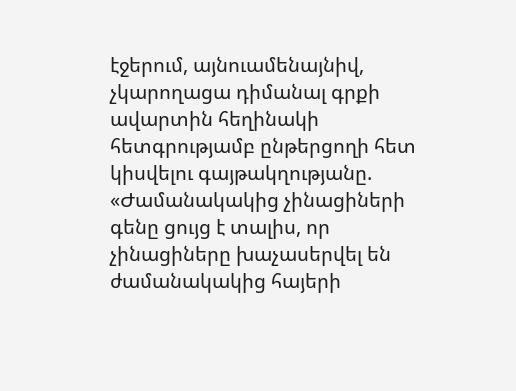էջերում, այնուամենայնիվ, չկարողացա դիմանալ գրքի ավարտին հեղինակի հետգրությամբ ընթերցողի հետ կիսվելու գայթակղությանը. «Ժամանակակից չինացիների գենը ցույց է տալիս, որ չինացիները խաչասերվել են ժամանակակից հայերի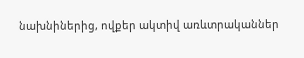նախնիներից, ովքեր ակտիվ առևտրականներ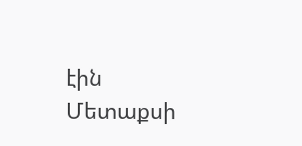էին Մետաքսի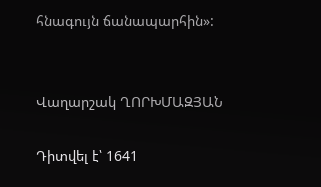հնագույն ճանապարհին»:


Վաղարշակ ՂՈՐԽՄԱԶՅԱՆ

Դիտվել է՝ 1641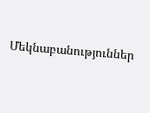Մեկնաբանություններ